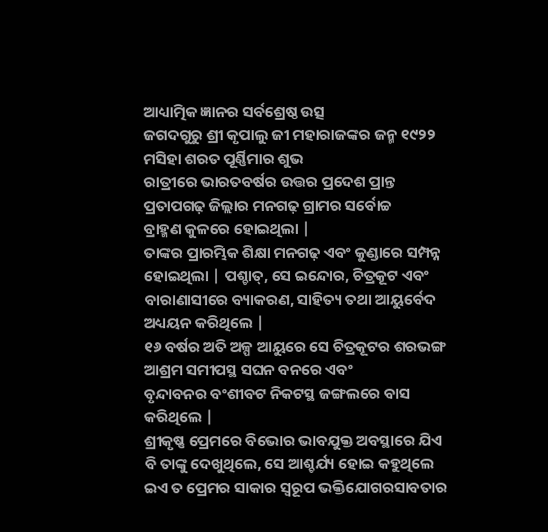ଆଧ୍ୟାତ୍ମିକ ଜ୍ଞାନର ସର୍ବଶ୍ରେଷ୍ଠ ଉତ୍ସ
ଜଗଦଗୁରୁ ଶ୍ରୀ କୃପାଲୁ ଜୀ ମହାରାଜଙ୍କର ଜନ୍ମ ୧୯୨୨ ମସିହା ଶରତ ପୂର୍ଣ୍ଣିମାର ଶୁଭ
ରାତ୍ରୀରେ ଭାରତବର୍ଷର ଉତ୍ତର ପ୍ରଦେଶ ପ୍ରାନ୍ତ ପ୍ରତାପଗଢ଼ ଜିଲ୍ଲାର ମନଗଢ଼ ଗ୍ରାମର ସର୍ବୋଚ୍ଚ
ବ୍ରାହ୍ମଣ କୁଳରେ ହୋଇଥିଲା |
ତାଙ୍କର ପ୍ରାରମ୍ଭିକ ଶିକ୍ଷା ମନଗଢ଼ ଏବଂ କୁଣ୍ଡାରେ ସମ୍ପନ୍ନ ହୋଇଥିଲା | ପଶ୍ଚାତ୍, ସେ ଇନ୍ଦୋର, ଚିତ୍ରକୂଟ ଏବଂ
ବାରାଣାସୀରେ ବ୍ୟାକରଣ, ସାହିତ୍ୟ ତଥା ଆୟୁର୍ବେଦ
ଅଧ୍ୟୟନ କରିଥିଲେ |
୧୬ ବର୍ଷର ଅତି ଅଳ୍ପ ଆୟୁରେ ସେ ଚିତ୍ରକୂଟର ଶରଭଙ୍ଗ ଆଶ୍ରମ ସମୀପସ୍ଥ ସଘନ ବନରେ ଏବଂ
ବୃନ୍ଦାବନର ବଂଶୀବଟ ନିକଟସ୍ଥ ଜଙ୍ଗଲରେ ବାସ କରିଥିଲେ |
ଶ୍ରୀକୃଷ୍ଣ ପ୍ରେମରେ ବିଭୋର ଭାବଯୁକ୍ତ ଅବସ୍ଥାରେ ଯିଏ ବି ତାଙ୍କୁ ଦେଖୁଥିଲେ, ସେ ଆଶ୍ଚର୍ଯ୍ୟ ହୋଇ କହୁଥିଲେ ଇଏ ତ ପ୍ରେମର ସାକାର ସ୍ବରୂପ ଭକ୍ତିଯୋଗରସାବତାର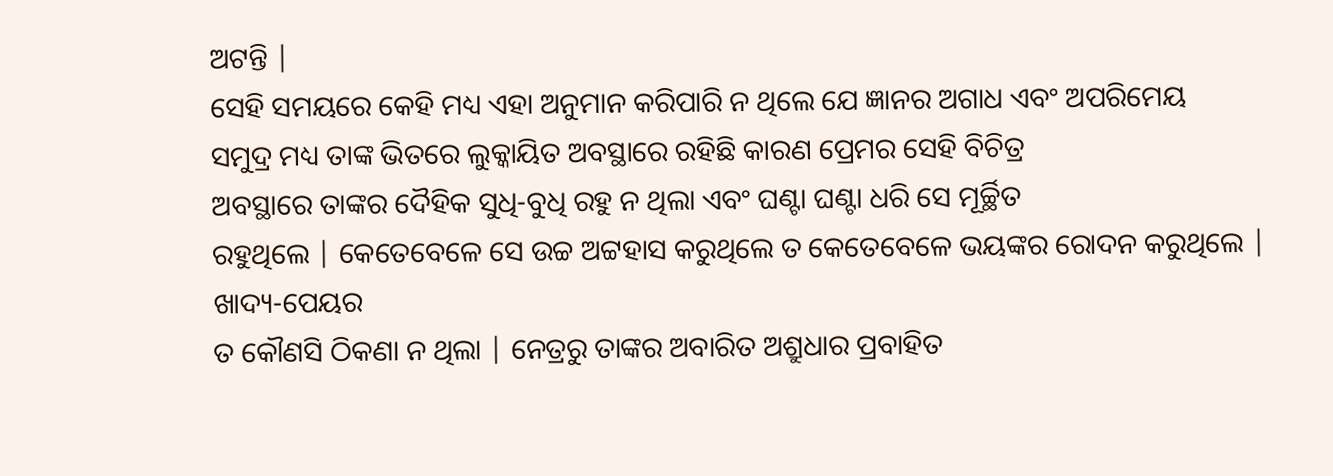ଅଟନ୍ତି |
ସେହି ସମୟରେ କେହି ମଧ୍ୟ ଏହା ଅନୁମାନ କରିପାରି ନ ଥିଲେ ଯେ ଜ୍ଞାନର ଅଗାଧ ଏବଂ ଅପରିମେୟ
ସମୁଦ୍ର ମଧ୍ୟ ତାଙ୍କ ଭିତରେ ଲୁକ୍କାୟିତ ଅବସ୍ଥାରେ ରହିଛି କାରଣ ପ୍ରେମର ସେହି ବିଚିତ୍ର
ଅବସ୍ଥାରେ ତାଙ୍କର ଦୈହିକ ସୁଧି-ବୁଧି ରହୁ ନ ଥିଲା ଏବଂ ଘଣ୍ଟା ଘଣ୍ଟା ଧରି ସେ ମୂର୍ଚ୍ଛିତ
ରହୁଥିଲେ | କେତେବେଳେ ସେ ଉଚ୍ଚ ଅଟ୍ଟହାସ କରୁଥିଲେ ତ କେତେବେଳେ ଭୟଙ୍କର ରୋଦନ କରୁଥିଲେ | ଖାଦ୍ୟ-ପେୟର
ତ କୌଣସି ଠିକଣା ନ ଥିଲା | ନେତ୍ରରୁ ତାଙ୍କର ଅବାରିତ ଅଶ୍ରୁଧାର ପ୍ରବାହିତ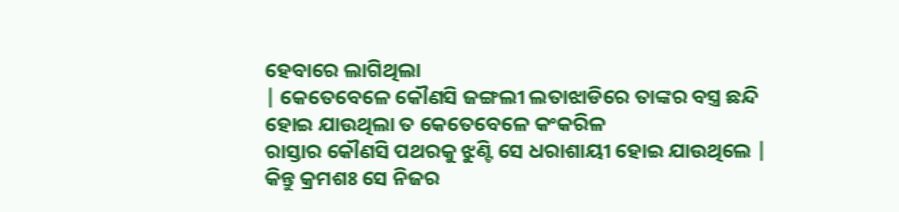ହେବାରେ ଲାଗିଥିଲା
| କେତେବେଳେ କୌଣସି ଜଙ୍ଗଲୀ ଲତାଝାଡିରେ ତାଙ୍କର ବସ୍ତ୍ର ଛନ୍ଦି ହୋଇ ଯାଉଥିଲା ତ କେତେବେଳେ କଂକରିଳ
ରାସ୍ତାର କୌଣସି ପଥରକୁ ଝୁଣ୍ଟି ସେ ଧରାଶାୟୀ ହୋଇ ଯାଉଥିଲେ | କିନ୍ତୁ କ୍ରମଶଃ ସେ ନିଜର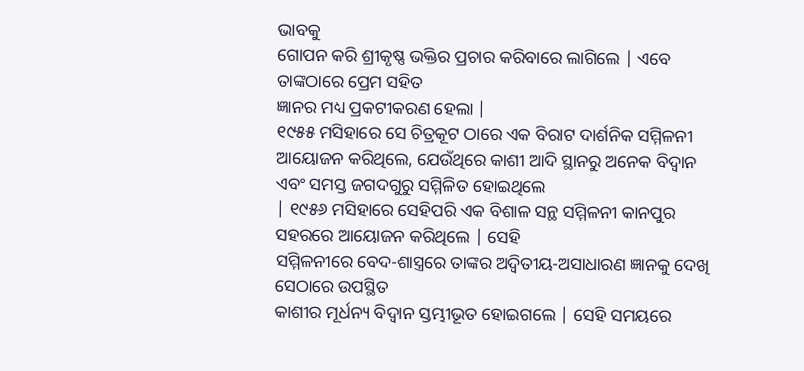ଭାବକୁ
ଗୋପନ କରି ଶ୍ରୀକୃଷ୍ଣ ଭକ୍ତିର ପ୍ରଚାର କରିବାରେ ଲାଗିଲେ | ଏବେ ତାଙ୍କଠାରେ ପ୍ରେମ ସହିତ
ଜ୍ଞାନର ମଧ୍ୟ ପ୍ରକଟୀକରଣ ହେଲା |
୧୯୫୫ ମସିହାରେ ସେ ଚିତ୍ରକୂଟ ଠାରେ ଏକ ବିରାଟ ଦାର୍ଶନିକ ସମ୍ମିଳନୀ ଆୟୋଜନ କରିଥିଲେ, ଯେଉଁଥିରେ କାଶୀ ଆଦି ସ୍ଥାନରୁ ଅନେକ ବିଦ୍ବାନ ଏବଂ ସମସ୍ତ ଜଗଦଗୁରୁ ସମ୍ମିଳିତ ହୋଇଥିଲେ
| ୧୯୫୬ ମସିହାରେ ସେହିପରି ଏକ ବିଶାଳ ସନ୍ଥ ସମ୍ମିଳନୀ କାନପୁର ସହରରେ ଆୟୋଜନ କରିଥିଲେ | ସେହି
ସମ୍ମିଳନୀରେ ବେଦ-ଶାସ୍ତ୍ରରେ ତାଙ୍କର ଅଦ୍ବିତୀୟ-ଅସାଧାରଣ ଜ୍ଞାନକୁ ଦେଖି ସେଠାରେ ଉପସ୍ଥିତ
କାଶୀର ମୂର୍ଧନ୍ୟ ବିଦ୍ବାନ ସ୍ତମ୍ଭୀଭୂତ ହୋଇଗଲେ | ସେହି ସମୟରେ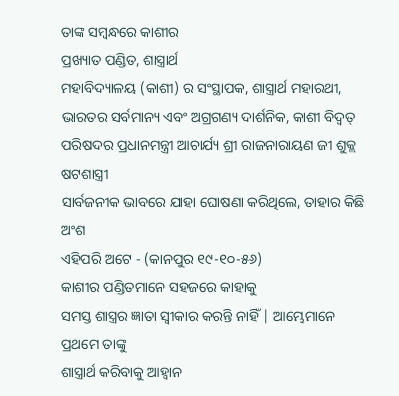ତାଙ୍କ ସମ୍ବନ୍ଧରେ କାଶୀର
ପ୍ରଖ୍ୟାତ ପଣ୍ଡିତ, ଶାସ୍ତ୍ରାର୍ଥ
ମହାବିଦ୍ୟାଳୟ (କାଶୀ) ର ସଂସ୍ଥାପକ, ଶାସ୍ତ୍ରାର୍ଥ ମହାରଥୀ, ଭାରତର ସର୍ବମାନ୍ୟ ଏବଂ ଅଗ୍ରଗଣ୍ୟ ଦାର୍ଶନିକ, କାଶୀ ବିଦ୍ବତ୍ ପରିଷଦର ପ୍ରଧାନମନ୍ତ୍ରୀ ଆଚାର୍ଯ୍ୟ ଶ୍ରୀ ରାଜନାରାୟଣ ଜୀ ଶୁକ୍ଲ ଷଟଶାସ୍ତ୍ରୀ
ସାର୍ବଜନୀକ ଭାବରେ ଯାହା ଘୋଷଣା କରିଥିଲେ, ତାହାର କିଛି ଅଂଶ
ଏହିପରି ଅଟେ - (କାନପୁର ୧୯-୧୦-୫୬)
କାଶୀର ପଣ୍ଡିତମାନେ ସହଜରେ କାହାକୁ
ସମସ୍ତ ଶାସ୍ତ୍ରର ଜ୍ଞାତା ସ୍ବୀକାର କରନ୍ତି ନାହିଁ | ଆମ୍ଭେମାନେ ପ୍ରଥମେ ତାଙ୍କୁ
ଶାସ୍ତ୍ରାର୍ଥ କରିବାକୁ ଆହ୍ବାନ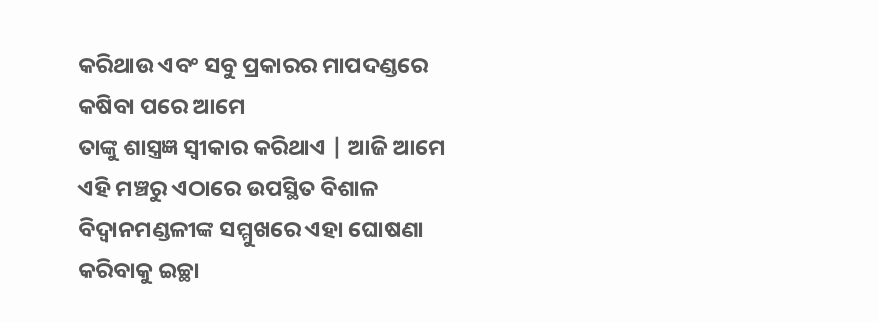କରିଥାଉ ଏବଂ ସବୁ ପ୍ରକାରର ମାପଦଣ୍ଡରେ କଷିବା ପରେ ଆମେ
ତାଙ୍କୁ ଶାସ୍ତ୍ରଜ୍ଞ ସ୍ବୀକାର କରିଥାଏ | ଆଜି ଆମେ ଏହି ମଞ୍ଚରୁ ଏଠାରେ ଉପସ୍ଥିତ ବିଶାଳ
ବିଦ୍ବାନମଣ୍ଡଳୀଙ୍କ ସମ୍ମୁଖରେ ଏହା ଘୋଷଣା କରିବାକୁ ଇଚ୍ଛା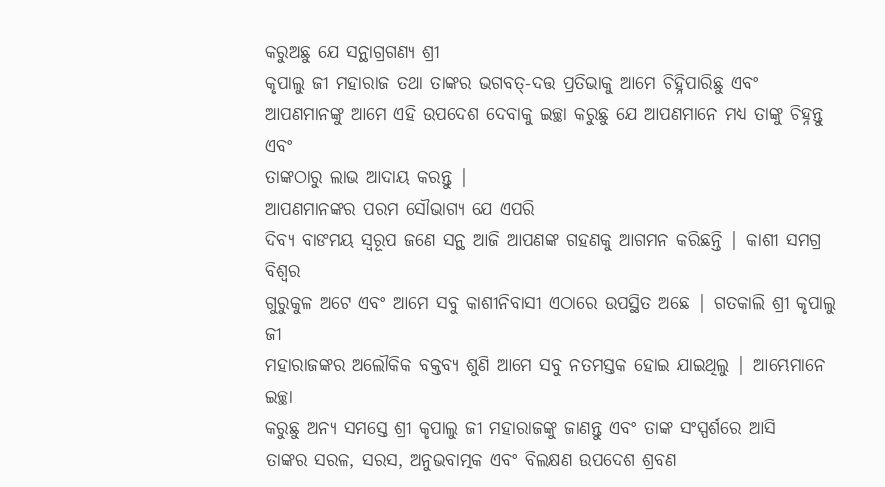କରୁଅଛୁ ଯେ ସନ୍ଥାଗ୍ରଗଣ୍ୟ ଶ୍ରୀ
କୃପାଲୁ ଜୀ ମହାରାଜ ତଥା ତାଙ୍କର ଭଗବତ୍-ଦତ୍ତ ପ୍ରତିଭାକୁ ଆମେ ଚିହ୍ନିପାରିଛୁ ଏବଂ
ଆପଣମାନଙ୍କୁ ଆମେ ଏହି ଉପଦେଶ ଦେବାକୁ ଇଚ୍ଛା କରୁଛୁ ଯେ ଆପଣମାନେ ମଧ୍ୟ ତାଙ୍କୁ ଚିହ୍ନନ୍ତୁ ଏବଂ
ତାଙ୍କଠାରୁ ଲାଭ ଆଦାୟ କରନ୍ତୁ |
ଆପଣମାନଙ୍କର ପରମ ସୌଭାଗ୍ୟ ଯେ ଏପରି
ଦିବ୍ୟ ବାଙମୟ ସ୍ବରୂପ ଜଣେ ସନ୍ଥ ଆଜି ଆପଣଙ୍କ ଗହଣକୁ ଆଗମନ କରିଛନ୍ତି | କାଶୀ ସମଗ୍ର ବିଶ୍ବର
ଗୁରୁକୁଳ ଅଟେ ଏବଂ ଆମେ ସବୁ କାଶୀନିବାସୀ ଏଠାରେ ଉପସ୍ଥିତ ଅଛେ | ଗତକାଲି ଶ୍ରୀ କୃପାଲୁ ଜୀ
ମହାରାଜଙ୍କର ଅଲୌକିକ ବକ୍ତବ୍ୟ ଶୁଣି ଆମେ ସବୁ ନତମସ୍ତକ ହୋଇ ଯାଇଥିଲୁ | ଆମ୍ଭେମାନେ ଇଚ୍ଛା
କରୁଛୁ ଅନ୍ୟ ସମସ୍ତେ ଶ୍ରୀ କୃପାଲୁ ଜୀ ମହାରାଜଙ୍କୁ ଜାଣନ୍ତୁ ଏବଂ ତାଙ୍କ ସଂସ୍ପର୍ଶରେ ଆସି
ତାଙ୍କର ସରଳ, ସରସ, ଅନୁଭବାତ୍ମକ ଏବଂ ବିଲକ୍ଷଣ ଉପଦେଶ ଶ୍ରବଣ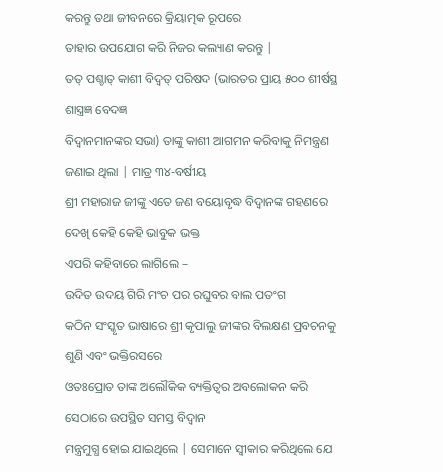କରନ୍ତୁ ତଥା ଜୀବନରେ କ୍ରିୟାତ୍ମକ ରୂପରେ
ତାହାର ଉପଯୋଗ କରି ନିଜର କଲ୍ୟାଣ କରନ୍ତୁ |
ତତ୍ ପଶ୍ଚାତ୍ କାଶୀ ବିଦ୍ବତ୍ ପରିଷଦ (ଭାରତର ପ୍ରାୟ ୫୦୦ ଶୀର୍ଷସ୍ଥ ଶାସ୍ତ୍ରଜ୍ଞ ବେଦଜ୍ଞ
ବିଦ୍ବାନମାନଙ୍କର ସଭା) ତାଙ୍କୁ କାଶୀ ଆଗମନ କରିବାକୁ ନିମନ୍ତ୍ରଣ ଜଣାଇ ଥିଲା | ମାତ୍ର ୩୪-ବର୍ଷୀୟ
ଶ୍ରୀ ମହାରାଜ ଜୀଙ୍କୁ ଏତେ ଜଣ ବୟୋବୃଦ୍ଧ ବିଦ୍ବାନଙ୍କ ଗହଣରେ ଦେଖି କେହି କେହି ଭାବୁକ ଭକ୍ତ
ଏପରି କହିବାରେ ଲାଗିଲେ –
ଉଦିତ ଉଦୟ ଗିରି ମଂଚ ପର ରଘୁବର ବାଲ ପତଂଗ
କଠିନ ସଂସ୍କୃତ ଭାଷାରେ ଶ୍ରୀ କୃପାଲୁ ଜୀଙ୍କର ବିଲକ୍ଷଣ ପ୍ରବଚନକୁ ଶୁଣି ଏବଂ ଭକ୍ତିରସରେ
ଓତଃପ୍ରୋତ ତାଙ୍କ ଅଲୌକିକ ବ୍ୟକ୍ତିତ୍ବର ଅବଲୋକନ କରି ସେଠାରେ ଉପସ୍ଥିତ ସମସ୍ତ ବିଦ୍ବାନ
ମନ୍ତ୍ରମୁଗ୍ଧ ହୋଇ ଯାଇଥିଲେ | ସେମାନେ ସ୍ବୀକାର କରିଥିଲେ ଯେ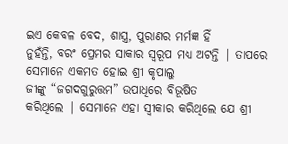ଇଏ କେବଳ ବେଦ, ଶାସ୍ତ୍ର, ପୁରାଣର ମର୍ମଜ୍ଞ ହିଁ
ନୁହଁନ୍ତି, ବରଂ ପ୍ରେମର ସାକାର ସ୍ବରୂପ ମଧ୍ୟ ଅଟନ୍ତି | ତାପରେ ସେମାନେ ଏକମତ ହୋଇ ଶ୍ରୀ କୃପାଲୁ
ଜୀଙ୍କୁ “ଜଗଦଗୁରୁତ୍ତମ” ଉପାଧିରେ ବିଭୂଷିତ
କରିଥିଲେ | ସେମାନେ ଏହା ସ୍ବୀକାର କରିଥିଲେ ଯେ ଶ୍ରୀ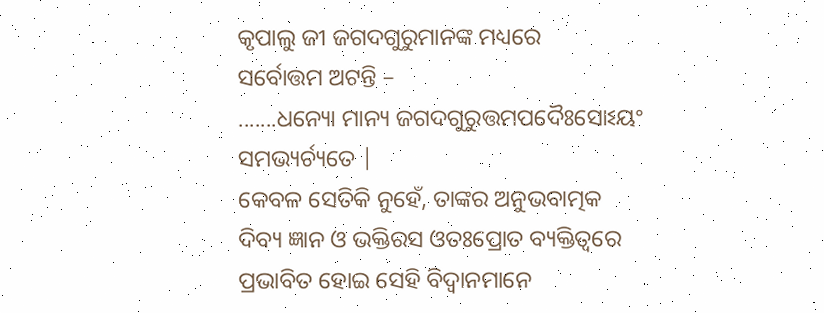କୃପାଲୁ ଜୀ ଜଗଦଗୁରୁମାନଙ୍କ ମଧ୍ୟରେ
ସର୍ବୋତ୍ତମ ଅଟନ୍ତି –
.......ଧନ୍ୟୋ ମାନ୍ୟ ଜଗଦଗୁରୁତ୍ତମପଦୈଃସୋଽୟଂ ସମଭ୍ୟର୍ଚ୍ୟତେ |
କେବଳ ସେତିକି ନୁହେଁ, ତାଙ୍କର ଅନୁଭବାତ୍ମକ
ଦିବ୍ୟ ଜ୍ଞାନ ଓ ଭକ୍ତିରସ ଓତଃପ୍ରୋତ ବ୍ୟକ୍ତିତ୍ବରେ ପ୍ରଭାବିତ ହୋଇ ସେହି ବିଦ୍ବାନମାନେ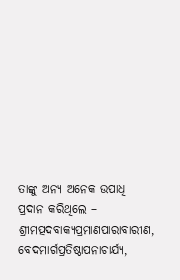ତାଙ୍କୁ ଅନ୍ୟ ଅନେକ ଉପାଧି ପ୍ରଦାନ କରିଥିଲେ –
ଶ୍ରୀମତ୍ପଦବାକ୍ୟପ୍ରମାଣପାରାବାରୀଣ, ବେଦମାର୍ଗପ୍ରତିଷ୍ଠାପନାଚାର୍ଯ୍ୟ,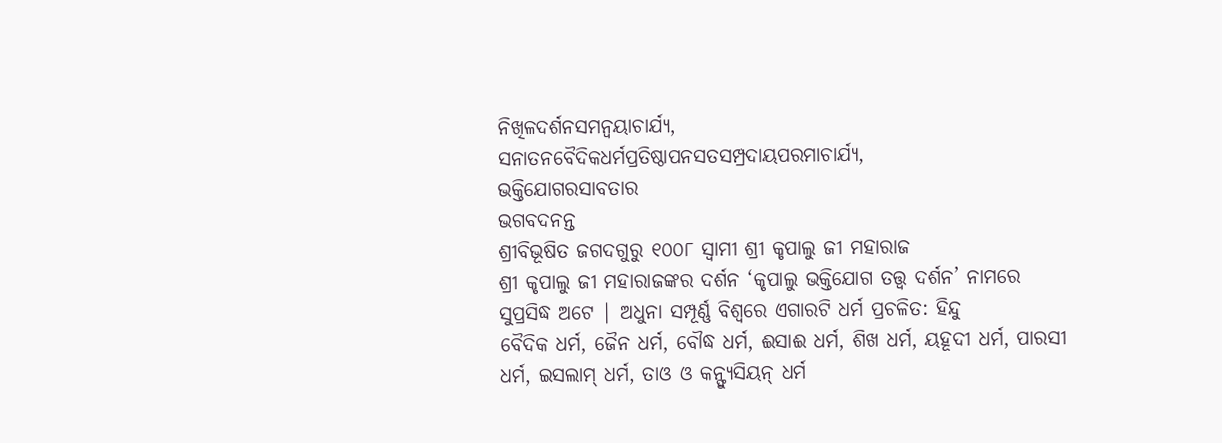ନିଖିଳଦର୍ଶନସମନ୍ବୟାଚାର୍ଯ୍ୟ,
ସନାତନବୈଦିକଧର୍ମପ୍ରତିଷ୍ଠାପନସତସମ୍ପ୍ରଦାୟପରମାଚାର୍ଯ୍ୟ,
ଭକ୍ତିଯୋଗରସାବତାର
ଭଗବଦନନ୍ତ
ଶ୍ରୀବିଭୂଷିତ ଜଗଦଗୁରୁ ୧୦୦୮ ସ୍ବାମୀ ଶ୍ରୀ କୃପାଲୁ ଜୀ ମହାରାଜ
ଶ୍ରୀ କୃପାଲୁ ଜୀ ମହାରାଜଙ୍କର ଦର୍ଶନ ‘କୃପାଲୁ ଭକ୍ତିଯୋଗ ତତ୍ତ୍ବ ଦର୍ଶନ’ ନାମରେ ସୁପ୍ରସିଦ୍ଧ ଅଟେ | ଅଧୁନା ସମ୍ପୂର୍ଣ୍ଣ ବିଶ୍ବରେ ଏଗାରଟି ଧର୍ମ ପ୍ରଚଳିତ: ହିନ୍ଦୁ
ବୈଦିକ ଧର୍ମ, ଜୈନ ଧର୍ମ, ବୌଦ୍ଧ ଧର୍ମ, ଈସାଈ ଧର୍ମ, ଶିଖ ଧର୍ମ, ୟହୂଦୀ ଧର୍ମ, ପାରସୀ ଧର୍ମ, ଇସଲାମ୍ ଧର୍ମ, ତାଓ ଓ କନ୍ଫ୍ୟୁସିୟନ୍ ଧର୍ମ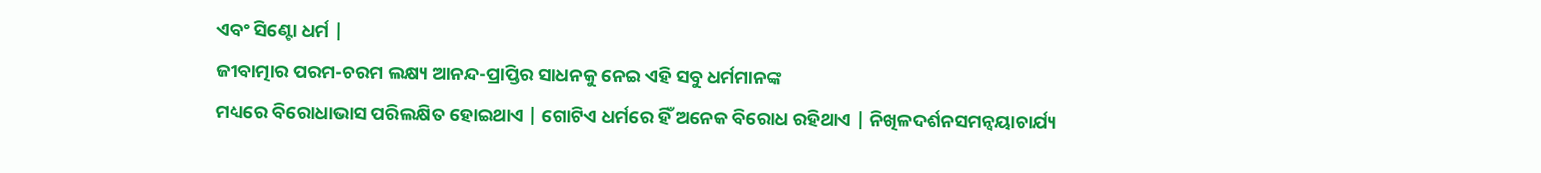ଏବଂ ସିଣ୍ଟୋ ଧର୍ମ |
ଜୀବାତ୍ମାର ପରମ-ଚରମ ଲକ୍ଷ୍ୟ ଆନନ୍ଦ-ପ୍ରାପ୍ତିର ସାଧନକୁ ନେଇ ଏହି ସବୁ ଧର୍ମମାନଙ୍କ
ମଧ୍ୟରେ ବିରୋଧାଭାସ ପରିଲକ୍ଷିତ ହୋଇଥାଏ | ଗୋଟିଏ ଧର୍ମରେ ହିଁ ଅନେକ ବିରୋଧ ରହିଥାଏ | ନିଖିଳଦର୍ଶନସମନ୍ବୟାଚାର୍ଯ୍ୟ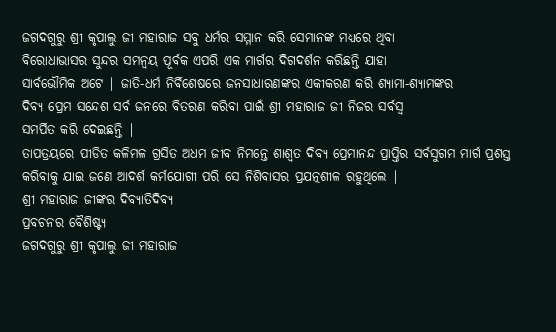ଜଗଦଗୁରୁ ଶ୍ରୀ କୃପାଲୁ ଜୀ ମହାରାଜ ସବୁ ଧର୍ମର ସମ୍ମାନ କରି ସେମାନଙ୍କ ମଧ୍ୟରେ ଥିବା
ବିରୋଧାଭାସର ସୁନ୍ଦର ସମନ୍ବୟ ପୂର୍ବକ ଏପରି ଏକ ମାର୍ଗର ଦିଗଦର୍ଶନ କରିଛନ୍ତି ଯାହା
ସାର୍ବଭୌମିକ ଅଟେ | ଜାତି-ଧର୍ମ ନିର୍ବିଶେଷରେ ଜନସାଧାରଣଙ୍କର ଏକୀକରଣ କରି ଶ୍ୟାମା-ଶ୍ୟାମଙ୍କର
ଦିବ୍ୟ ପ୍ରେମ ସନ୍ଦେଶ ସର୍ବ ଜନରେ ବିତରଣ କରିବା ପାଇଁ ଶ୍ରୀ ମହାରାଜ ଜୀ ନିଜର ସର୍ବସ୍ବ
ସମର୍ପିତ କରି ଦେଇଛନ୍ତି |
ତାପତ୍ରୟରେ ପୀଡିତ କଳିମଳ ଗ୍ରସିତ ଅଧମ ଜୀବ ନିମନ୍ତେ ଶାଶ୍ବତ ଦିବ୍ୟ ପ୍ରେମାନନ୍ଦ ପ୍ରାପ୍ତିର ସର୍ବସୁଗମ ମାର୍ଗ ପ୍ରଶସ୍ତ କରିବାକୁ ଯାଇ ଜଣେ ଆଦର୍ଶ କର୍ମଯୋଗୀ ପରି ସେ ନିଶିବାସର ପ୍ରଯତ୍ନଶୀଳ ରହୁଥିଲେ |
ଶ୍ରୀ ମହାରାଜ ଜୀଙ୍କର ଦିବ୍ୟାତିଦିବ୍ୟ
ପ୍ରବଚନର ବୈଶିଷ୍ଟ୍ୟ
ଜଗଦଗୁରୁ ଶ୍ରୀ କୃପାଲୁ ଜୀ ମହାରାଜ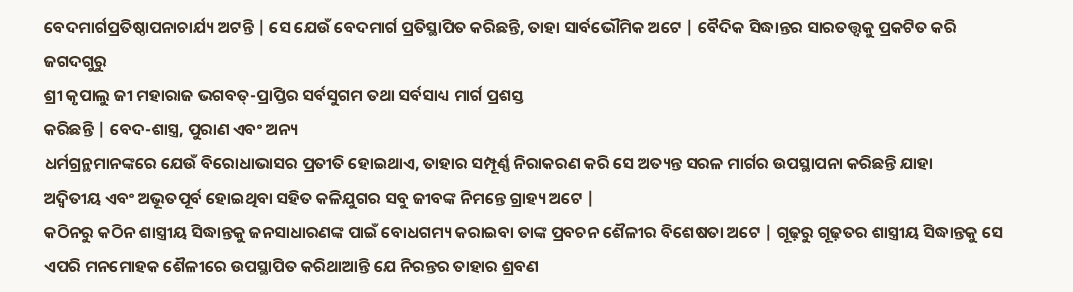ବେଦମାର୍ଗପ୍ରତିଷ୍ଠାପନାଚାର୍ଯ୍ୟ ଅଟନ୍ତି | ସେ ଯେଉଁ ବେଦମାର୍ଗ ପ୍ରତିସ୍ଥାପିତ କରିଛନ୍ତି, ତାହା ସାର୍ବଭୌମିକ ଅଟେ | ବୈଦିକ ସିଦ୍ଧାନ୍ତର ସାରତତ୍ତ୍ବକୁ ପ୍ରକଟିତ କରି ଜଗଦଗୁରୁ
ଶ୍ରୀ କୃପାଲୁ ଜୀ ମହାରାଜ ଭଗବତ୍-ପ୍ରାପ୍ତିର ସର୍ବସୁଗମ ତଥା ସର୍ବସାଧ୍ୟ ମାର୍ଗ ପ୍ରଶସ୍ତ
କରିଛନ୍ତି | ବେଦ-ଶାସ୍ତ୍ର, ପୁରାଣ ଏବଂ ଅନ୍ୟ
ଧର୍ମଗ୍ରନ୍ଥମାନଙ୍କରେ ଯେଉଁ ବିରୋଧାଭାସର ପ୍ରତୀତି ହୋଇଥାଏ, ତାହାର ସମ୍ପୂର୍ଣ୍ଣ ନିରାକରଣ କରି ସେ ଅତ୍ୟନ୍ତ ସରଳ ମାର୍ଗର ଉପସ୍ଥାପନା କରିଛନ୍ତି ଯାହା
ଅଦ୍ବିତୀୟ ଏବଂ ଅଭୂତପୂର୍ବ ହୋଇଥିବା ସହିତ କଳିଯୁଗର ସବୁ ଜୀବଙ୍କ ନିମନ୍ତେ ଗ୍ରାହ୍ୟ ଅଟେ |
କଠିନରୁ କଠିନ ଶାସ୍ତ୍ରୀୟ ସିଦ୍ଧାନ୍ତକୁ ଜନସାଧାରଣଙ୍କ ପାଇଁ ବୋଧଗମ୍ୟ କରାଇବା ତାଙ୍କ ପ୍ରବଚନ ଶୈଳୀର ବିଶେଷତା ଅଟେ | ଗୂଢ଼ରୁ ଗୂଢ଼ତର ଶାସ୍ତ୍ରୀୟ ସିଦ୍ଧାନ୍ତକୁ ସେ ଏପରି ମନମୋହକ ଶୈଳୀରେ ଉପସ୍ଥାପିତ କରିଥାଆନ୍ତି ଯେ ନିରନ୍ତର ତାହାର ଶ୍ରବଣ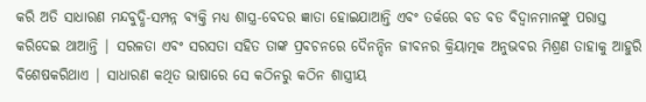କରି ଅତି ସାଧାରଣ ମନ୍ଦବୁଦ୍ଧି-ସମ୍ପନ୍ନ ବ୍ୟକ୍ତି ମଧ୍ୟ ଶାସ୍ତ୍ର-ବେଦର ଜ୍ଞାତା ହୋଇଯାଆନ୍ତି ଏବଂ ତର୍କରେ ବଡ ବଡ ବିଦ୍ବାନମାନଙ୍କୁ ପରାସ୍ତ କରିଦେଇ ଥାଆନ୍ତି | ସରଳତା ଏବଂ ସରସତା ସହିତ ତାଙ୍କ ପ୍ରବଚନରେ ଦୈନନ୍ଦିନ ଜୀବନର କ୍ରିୟାତ୍ମକ ଅନୁଭବର ମିଶ୍ରଣ ତାହାକୁ ଆହୁରି ବିଶେଷକରିଥାଏ | ସାଧାରଣ କଥିତ ଭାଷାରେ ସେ କଠିନରୁ କଠିନ ଶାସ୍ତ୍ରୀୟ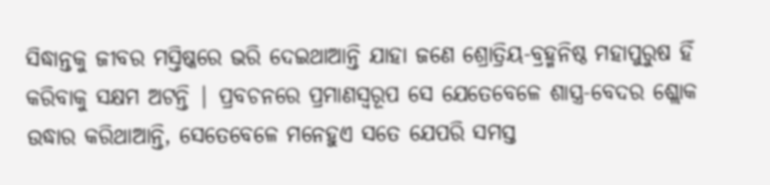ସିଦ୍ଧାନ୍ତକୁ ଜୀବର ମସ୍ତିଷ୍କରେ ଭରି ଦେଇଥାଆନ୍ତି ଯାହା ଜଣେ ଶ୍ରୋତ୍ରିୟ-ବ୍ରହ୍ମନିଷ୍ଠ ମହାପୁରୁଷ ହିଁ କରିବାକୁ ସକ୍ଷମ ଅଟନ୍ତି | ପ୍ରବଚନରେ ପ୍ରମାଣସ୍ବରୂପ ସେ ଯେତେବେଳେ ଶାସ୍ତ୍ର-ବେଦର ଶ୍ଲୋକ ଉଦ୍ଧାର କରିଥାଆନ୍ତି, ସେତେବେଳେ ମନେହୁଏ ସତେ ଯେପରି ସମସ୍ତ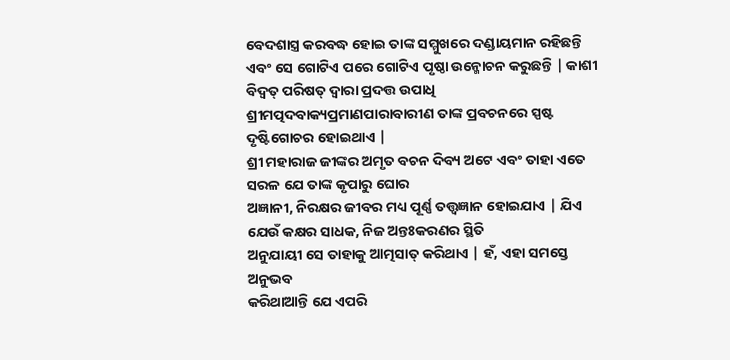ବେଦଶାସ୍ତ୍ର କରବଦ୍ଧ ହୋଇ ତାଙ୍କ ସମ୍ମୁଖରେ ଦଣ୍ଡାୟମାନ ରହିଛନ୍ତି ଏବଂ ସେ ଗୋଟିଏ ପରେ ଗୋଟିଏ ପୃଷ୍ଠା ଉନ୍ମୋଚନ କରୁଛନ୍ତି | କାଶୀ ବିଦ୍ବତ୍ ପରିଷତ୍ ଦ୍ବାରା ପ୍ରଦତ୍ତ ଉପାଧି ଶ୍ରୀମତ୍ପଦବାକ୍ୟପ୍ରମାଣପାରାବାରୀଣ ତାଙ୍କ ପ୍ରବଚନରେ ସ୍ପଷ୍ଟ ଦୃଷ୍ଟିଗୋଚର ହୋଇଥାଏ |
ଶ୍ରୀ ମହାରାଜ ଜୀଙ୍କର ଅମୃତ ବଚନ ଦିବ୍ୟ ଅଟେ ଏବଂ ତାହା ଏତେ ସରଳ ଯେ ତାଙ୍କ କୃପାରୁ ଘୋର
ଅଜ୍ଞାନୀ, ନିରକ୍ଷର ଜୀବର ମଧ୍ୟ ପୂର୍ଣ୍ଣ ତତ୍ତ୍ବଜ୍ଞାନ ହୋଇଯାଏ | ଯିଏ ଯେଉଁ କକ୍ଷର ସାଧକ, ନିଜ ଅନ୍ତଃକରଣର ସ୍ଥିତି
ଅନୁଯାୟୀ ସେ ତାହାକୁ ଆତ୍ମସାତ୍ କରିଥାଏ | ହଁ, ଏହା ସମସ୍ତେ ଅନୁଭବ
କରିଥାଆନ୍ତି ଯେ ଏପରି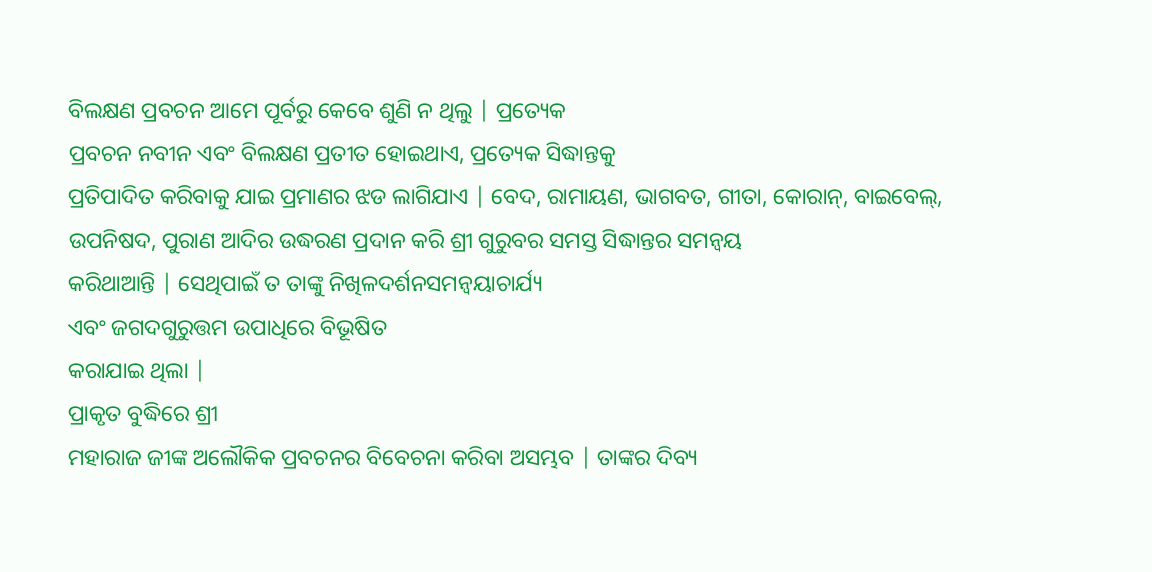ବିଲକ୍ଷଣ ପ୍ରବଚନ ଆମେ ପୂର୍ବରୁ କେବେ ଶୁଣି ନ ଥିଲୁ | ପ୍ରତ୍ୟେକ
ପ୍ରବଚନ ନବୀନ ଏବଂ ବିଲକ୍ଷଣ ପ୍ରତୀତ ହୋଇଥାଏ, ପ୍ରତ୍ୟେକ ସିଦ୍ଧାନ୍ତକୁ
ପ୍ରତିପାଦିତ କରିବାକୁ ଯାଇ ପ୍ରମାଣର ଝଡ ଲାଗିଯାଏ | ବେଦ, ରାମାୟଣ, ଭାଗବତ, ଗୀତା, କୋରାନ୍, ବାଇବେଲ୍, ଉପନିଷଦ, ପୁରାଣ ଆଦିର ଉଦ୍ଧରଣ ପ୍ରଦାନ କରି ଶ୍ରୀ ଗୁରୁବର ସମସ୍ତ ସିଦ୍ଧାନ୍ତର ସମନ୍ବୟ
କରିଥାଆନ୍ତି | ସେଥିପାଇଁ ତ ତାଙ୍କୁ ନିଖିଳଦର୍ଶନସମନ୍ବୟାଚାର୍ଯ୍ୟ
ଏବଂ ଜଗଦଗୁରୁତ୍ତମ ଉପାଧିରେ ବିଭୂଷିତ
କରାଯାଇ ଥିଲା |
ପ୍ରାକୃତ ବୁଦ୍ଧିରେ ଶ୍ରୀ
ମହାରାଜ ଜୀଙ୍କ ଅଲୌକିକ ପ୍ରବଚନର ବିବେଚନା କରିବା ଅସମ୍ଭବ | ତାଙ୍କର ଦିବ୍ୟ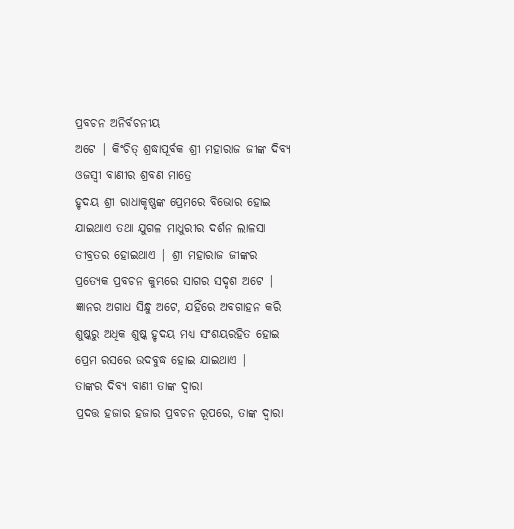ପ୍ରବଚନ ଅନିର୍ବଚନୀୟ
ଅଟେ | କିଂଚିତ୍ ଶ୍ରଦ୍ଧାପୂର୍ବକ ଶ୍ରୀ ମହାରାଜ ଜୀଙ୍କ ଦିବ୍ୟ ଓଜସ୍ବୀ ବାଣୀର ଶ୍ରବଣ ମାତ୍ରେ
ହୃଦୟ ଶ୍ରୀ ରାଧାକୃଷ୍ଣଙ୍କ ପ୍ରେମରେ ବିଭୋର ହୋଇ ଯାଇଥାଏ ତଥା ଯୁଗଳ ମାଧୁରୀର ଦର୍ଶନ ଲାଳସା
ତୀବ୍ରତର ହୋଇଥାଏ | ଶ୍ରୀ ମହାରାଜ ଜୀଙ୍କର ପ୍ରତ୍ୟେକ ପ୍ରବଚନ କୁମ୍ଭରେ ସାଗର ସଦୃଶ ଅଟେ |
ଜ୍ଞାନର ଅଗାଧ ସିନ୍ଧୁ ଅଟେ, ଯହିଁରେ ଅବଗାହନ କରି
ଶୁଷ୍କରୁ ଅଧିକ ଶୁଷ୍କ ହୃଦୟ ମଧ୍ୟ ସଂଶୟରହିତ ହୋଇ ପ୍ରେମ ରସରେ ଉଦବୁଦ୍ଧ ହୋଇ ଯାଇଥାଏ |
ତାଙ୍କର ଦିବ୍ୟ ବାଣୀ ତାଙ୍କ ଦ୍ବାରା
ପ୍ରଦତ୍ତ ହଜାର ହଜାର ପ୍ରବଚନ ରୂପରେ, ତାଙ୍କ ଦ୍ବାରା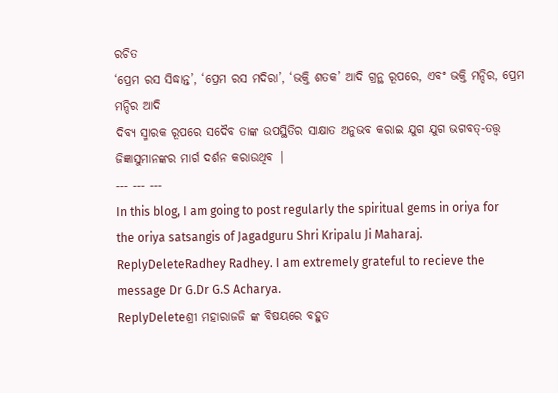ରଚିତ
‘ପ୍ରେମ ରସ ସିଦ୍ଧାନ୍ତ’, ‘ପ୍ରେମ ରସ ମଦିରା’, ‘ଭକ୍ତି ଶତକ’ ଆଦି ଗ୍ରନ୍ଥ ରୂପରେ, ଏବଂ ଭକ୍ତି ମନ୍ଦିର, ପ୍ରେମ ମନ୍ଦିର ଆଦି
ଦିବ୍ୟ ସ୍ମାରକ ରୂପରେ ସଦୈବ ତାଙ୍କ ଉପସ୍ଥିତିର ସାକ୍ଷାତ ଅନୁଭବ କରାଇ ଯୁଗ ଯୁଗ ଭଗବତ୍-ତତ୍ତ୍ବ
ଜିଜ୍ଞାସୁମାନଙ୍କର ମାର୍ଗ ଦର୍ଶନ କରାଉଥିବ |
--- --- ---
In this blog, I am going to post regularly the spiritual gems in oriya for the oriya satsangis of Jagadguru Shri Kripalu Ji Maharaj.
ReplyDeleteRadhey Radhey. I am extremely grateful to recieve the message Dr G.Dr G.S Acharya.
ReplyDeleteଶ୍ରୀ ମହାରାଜଜି ଙ୍କ ବିଷୟରେ ବହୁତ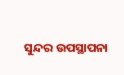ସୁନ୍ଦର ଉପସ୍ଥାପନା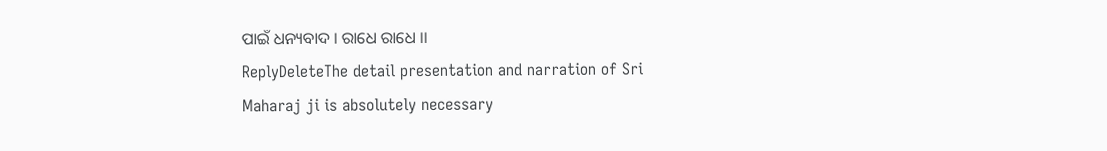ପାଇଁ ଧନ୍ୟବାଦ । ରାଧେ ରାଧେ ।।
ReplyDeleteThe detail presentation and narration of Sri Maharaj ji is absolutely necessary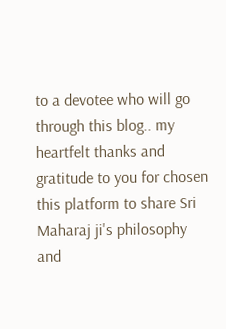to a devotee who will go through this blog.. my heartfelt thanks and gratitude to you for chosen this platform to share Sri Maharaj ji's philosophy and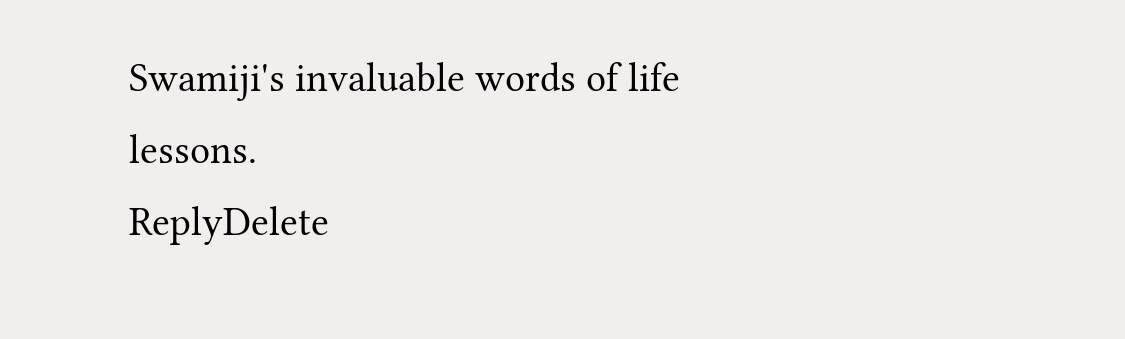Swamiji's invaluable words of life lessons.
ReplyDelete